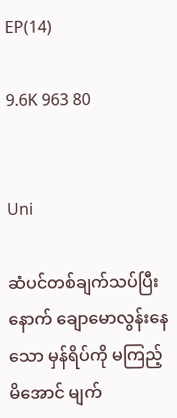EP(14)

9.6K 963 80


Uni

ဆံပင်တစ်ချက်သပ်ပြီးနောက် ချောမောလွန်းနေသော မှန်ရိပ်ကို မကြည့်မိအောင် မျက်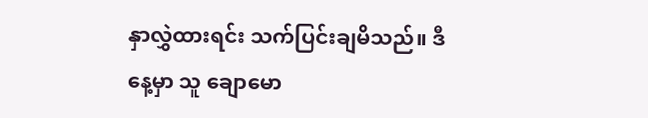နှာလွှဲထားရင်း သက်ပြင်းချမိသည်။ ဒီနေ့မှာ သူ ချောမော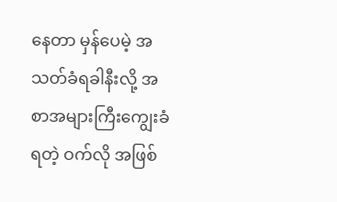နေတာ မှန်ပေမဲ့ အသတ်ခံရခါနီးလို့ အစာအများကြီးကျွေးခံရတဲ့ ဝက်လို အဖြစ်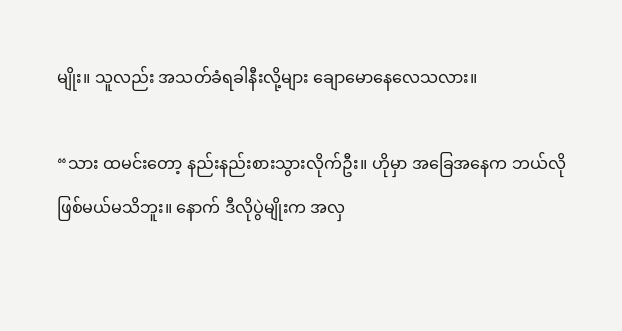မျိုး။ သူလည်း အသတ်ခံရခါနီးလို့များ ချောမောနေလေသလား။

“သား ထမင်းတော့ နည်းနည်းစားသွားလိုက်ဦး။ ဟိုမှာ အခြေအနေက ဘယ်လိုဖြစ်မယ်မသိဘူး။ နောက် ဒီလိုပွဲမျိုးက အလှ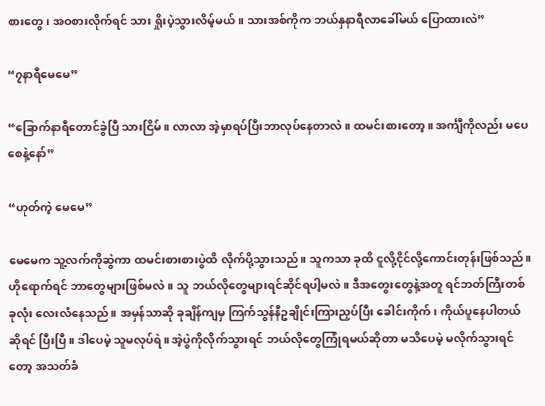စားတွေ၊ အဝစားလိုက်ရင် သား ရှိုးပဲ့သွားလိမ့်မယ်။ သားအစ်ကိုက ဘယ်နှနာရီလာခေါ်မယ် ပြောထားလဲ”

“၇နာရီမေမေ”

“ခြောက်နာရီတောင်ခွဲပြီ သားငြိမ်။ လာလာ အဲ့မှာရပ်ပြီးဘာလုပ်နေတာလဲ။ ထမင်းစားတော့။ အင်္ကျီကိုလည်း မပေစေနဲ့နော်”

“ဟုတ်ကဲ့ မေမေ”

မေမေက သူ့လက်ကိုဆွဲကာ ထမင်းစားစားပွဲထိ လိုက်ပို့သွားသည်။ သူကသာ ခုထိ ငူလို့ငိုင်လို့ကောင်းတုန်းဖြစ်သည်။ ဟိုရောက်ရင် ဘာတွေများဖြစ်မလဲ။ သူ ဘယ်လိုတွေများရင်ဆိုင်ရပါ့မလဲ။ ဒီအတွေးတွေနဲ့အတူ ရင်ဘတ်ကြီးတစ်ခုလုံး လေးလံနေသည်။ အမှန်သာဆို ခုချိန်ကျမှ ကြက်သွန်နီဥချိုင်းကြားညှပ်ပြီး ခေါင်းကိုက်၊ ကိုယ်ပူနေပါတယ်ဆိုရင် ပြီးပြီ။ ဒါပေမဲ့ သူမလုပ်ရဲ။ အဲ့ပွဲကိုလိုက်သွားရင် ဘယ်လိုတွေကြုံရမယ်ဆိုတာ မသိပေမဲ့ မလိုက်သွားရင်တော့ အသတ်ခံ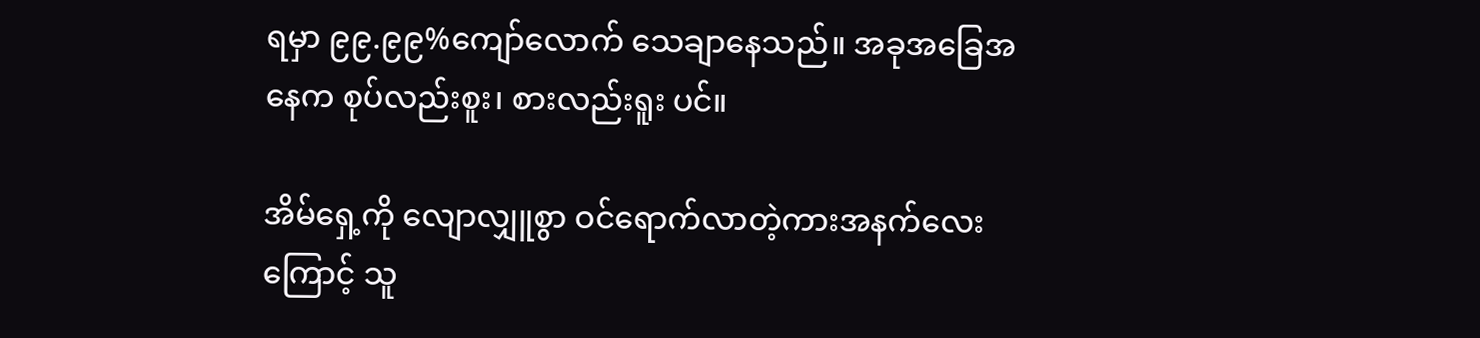ရမှာ ၉၉.၉၉%ကျော်လောက် သေချာနေသည်။ အခုအခြေအနေက စုပ်လည်းစူး၊ စားလည်းရူး ပင်။

အိမ်ရှေ့ကို လျောလျှူစွာ ဝင်ရောက်လာတဲ့ကားအနက်လေးကြောင့် သူ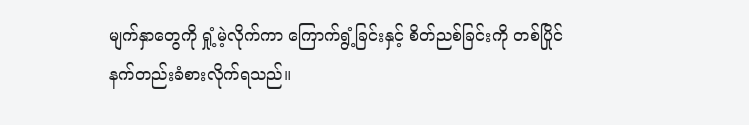မျက်နှာတွေကို ရှုံ့မဲ့လိုက်ကာ ကြောက်ရွံ့ခြင်းနှင့် စိတ်ညစ်ခြင်းကို တစ်ပြိုင်နက်တည်းခံစားလိုက်ရသည်။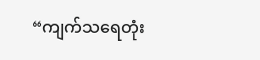“ကျက်သရေတုံး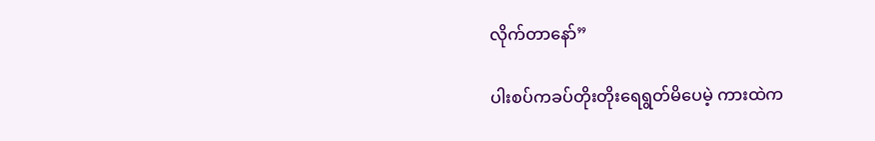လိုက်တာနော်”

ပါးစပ်ကခပ်တိုးတိုးရေရွတ်မိပေမဲ့ ကားထဲက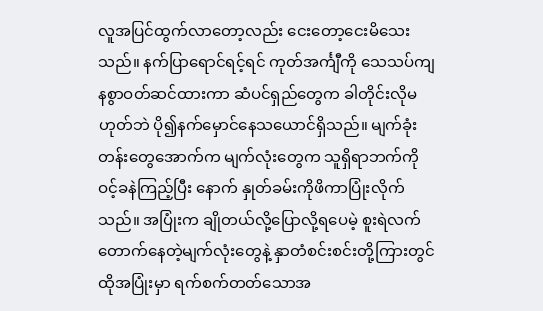လူအပြင်ထွက်လာတော့လည်း ငေးတော့ငေးမိသေး သည်။ နက်ပြာရောင်ရင့်ရင် ကုတ်အင်္ကျီကို သေသပ်ကျနစွာဝတ်ဆင်ထားကာ ဆံပင်ရှည်တွေက ခါတိုင်းလိုမဟုတ်ဘဲ ပို၍နက်မှောင်နေသယောင်ရှိသည်။ မျက်ခုံးတန်းတွေအောက်က မျက်လုံးတွေက သူရှိရာဘက်ကို ဝင့်ခနဲကြည့်ပြီး နောက် နှုတ်ခမ်းကိုဖိကာပြုံးလိုက်သည်။ အပြုံးက ချိုတယ်လို့ပြောလို့ရပေမဲ့ စူးရဲလက်တောက်နေတဲ့မျက်လုံးတွေနဲ့ နှာတံစင်းစင်းတို့ကြားတွင် ထိုအပြုံးမှာ ရက်စက်တတ်သောအ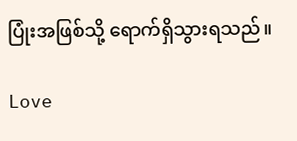ပြုံးအဖြစ်သို့ ရောက်ရှိသွားရသည်။

Love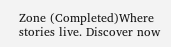Zone (Completed)Where stories live. Discover now